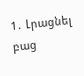1․ Լրացնել բաց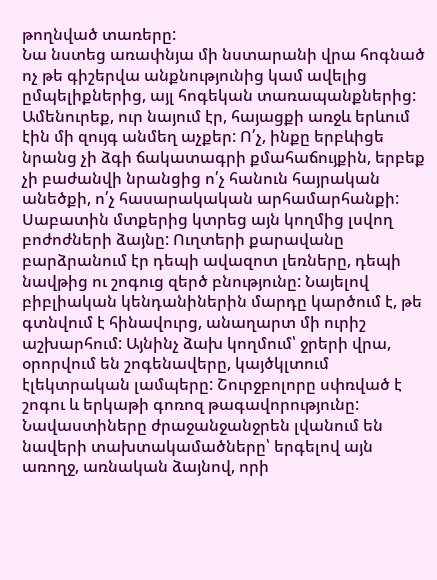թողնված տառերը:
Նա նստեց առափնյա մի նստարանի վրա հոգնած ոչ թե գիշերվա անքնությունից կամ ավելից ըմպելիքներից, այլ հոգեկան տառապանքներից: Ամենուրեք, ուր նայում էր, հայացքի առջև երևում էին մի զույգ անմեղ աչքեր: Ո՛չ, ինքը երբևիցե նրանց չի ձգի ճակատագրի քմահաճույքին, երբեք չի բաժանվի նրանցից ո՛չ հանուն հայրական անեծքի, ո՛չ հասարակական արհամարհանքի: Սաբատին մտքերից կտրեց այն կողմից լսվող բոժոժների ձայնը: Ուղտերի քարավանը բարձրանում էր դեպի ավազոտ լեռները, դեպի նավթից ու շոգուց զերծ բնությունը: Նայելով բիբլիական կենդանիներին մարդը կարծում է, թե գտնվում է հինավուրց, անաղարտ մի ուրիշ աշխարհում: Այնինչ ձախ կողմում՝ ջրերի վրա, օրորվում են շոգենավերը, կայծկլտում էլեկտրական լամպերը: Շուրջբոլորը սփռված է շոգու և երկաթի գոռոզ թագավորությունը: Նավաստիները ժրաջանջանջրեն լվանում են նավերի տախտակամածները՝ երգելով այն առողջ, առնական ձայնով, որի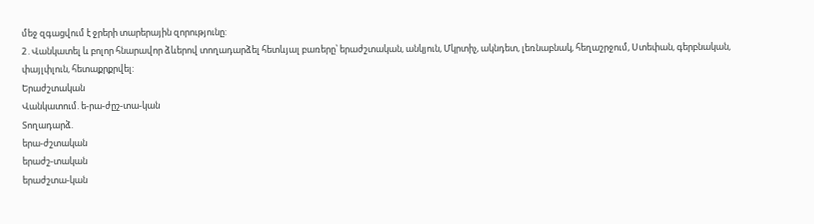մեջ զգացվում է ջրերի տարերային զորությունը:
2․Վանկատել և բոլոր հնարավոր ձևերով տողադարձել հետևյալ բառերը՝ երաժշտական, անկյուն, Մկրտիչ, ակնդետ, լեռնաբնակ, հեղաշրջում, Ստեփան, գերբնական, փայլփլուն, հետաքրքրվել:
Երաժշտական
Վանկատում. ե-րա-ժըշ-տա-կան
Տողադարձ.
երա-ժշտական
երաժշ-տական
երաժշտա-կան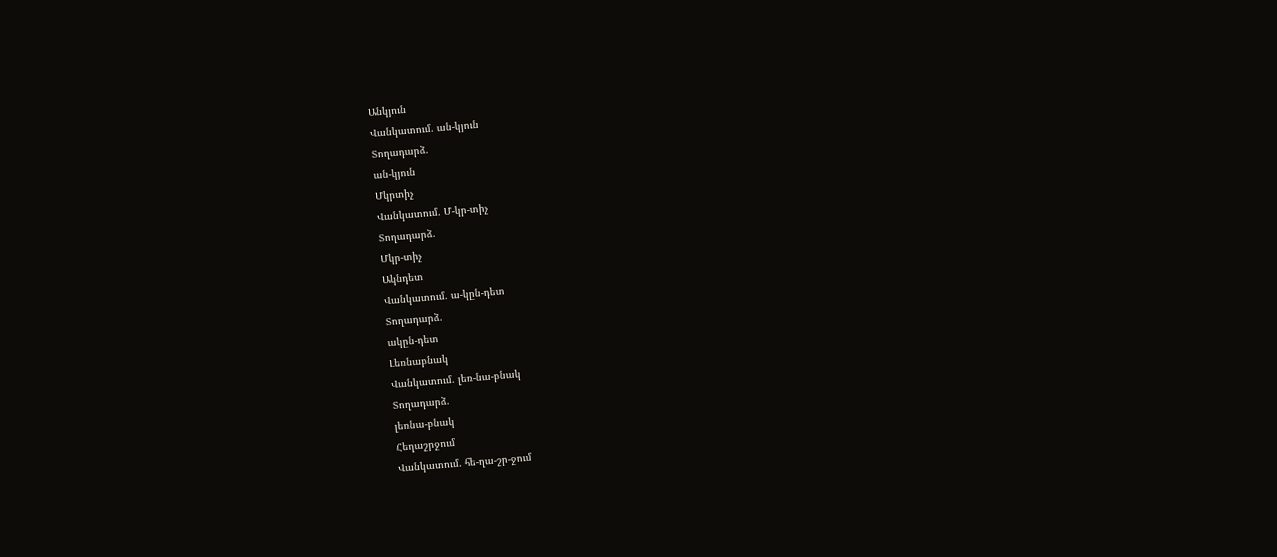Անկյուն
Վանկատում. ան-կյուն
Տողադարձ.
ան-կյուն
Մկրտիչ
Վանկատում. Մ-կր-տիչ
Տողադարձ.
Մկր-տիչ
Ակնդետ
Վանկատում. ա-կըն-դետ
Տողադարձ.
ակըն-դետ
Լեռնաբնակ
Վանկատում. լեռ-նա-բնակ
Տողադարձ.
լեռնա-բնակ
Հեղաշրջում
Վանկատում. հե-ղա-շր-ջում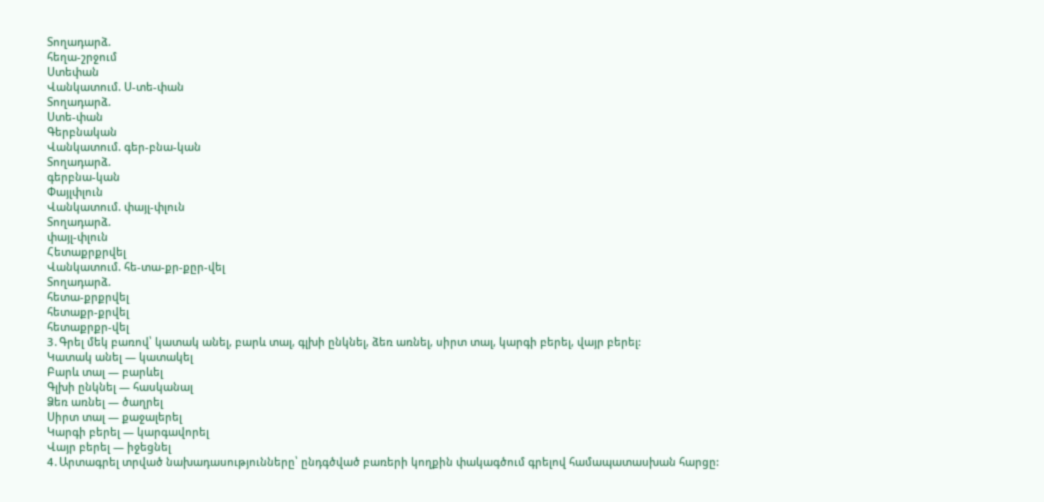Տողադարձ.
հեղա-շրջում
Ստեփան
Վանկատում. Ս-տե-փան
Տողադարձ.
Ստե-փան
Գերբնական
Վանկատում. գեր-բնա-կան
Տողադարձ.
գերբնա-կան
Փայլփլուն
Վանկատում. փայլ-փլուն
Տողադարձ.
փայլ-փլուն
Հետաքրքրվել
Վանկատում. հե-տա-քր-քըր-վել
Տողադարձ.
հետա-քրքրվել
հետաքր-քրվել
հետաքրքր-վել
3․Գրել մեկ բառով՝ կատակ անել, բարև տալ, գլխի ընկնել, ձեռ առնել, սիրտ տալ, կարգի բերել, վայր բերել:
Կատակ անել — կատակել
Բարև տալ — բարևել
Գլխի ընկնել — հասկանալ
Ձեռ առնել — ծաղրել
Սիրտ տալ — քաջալերել
Կարգի բերել — կարգավորել
Վայր բերել — իջեցնել
4․Արտագրել տրված նախադասությունները՝ ընդգծված բառերի կողքին փակագծում գրելով համապատասխան հարցը: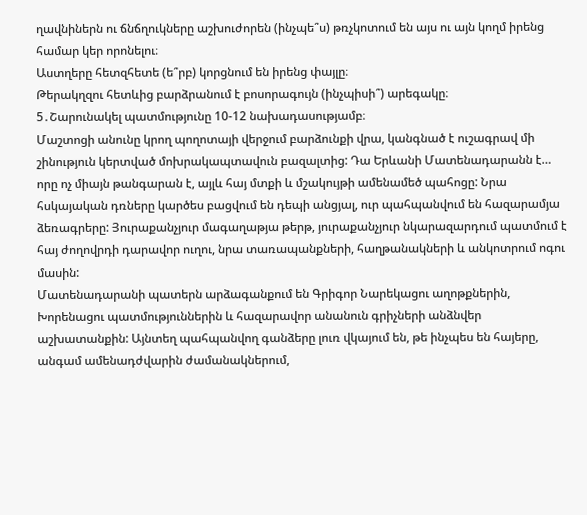ղավնիներն ու ճնճղուկները աշխուժորեն (ինչպե՞ս) թռչկոտում են այս ու այն կողմ իրենց համար կեր որոնելու։
Աստղերը հետզհետե (ե՞րբ) կորցնում են իրենց փայլը։
Թերակղզու հետևից բարձրանում է բոսորագույն (ինչպիսի՞) արեգակը։
5․Շարունակել պատմությունը 10-12 նախադասությամբ։
Մաշտոցի անունը կրող պողոտայի վերջում բարձունքի վրա, կանգնած է ուշագրավ մի շինություն կերտված մոխրակապտավուն բազալտից: Դա Երևանի Մատենադարանն է…
որը ոչ միայն թանգարան է, այլև հայ մտքի և մշակույթի ամենամեծ պահոցը: Նրա հսկայական դռները կարծես բացվում են դեպի անցյալ, ուր պահպանվում են հազարամյա ձեռագրերը: Յուրաքանչյուր մագաղաթյա թերթ, յուրաքանչյուր նկարազարդում պատմում է հայ ժողովրդի դարավոր ուղու, նրա տառապանքների, հաղթանակների և անկոտրում ոգու մասին:
Մատենադարանի պատերն արձագանքում են Գրիգոր Նարեկացու աղոթքներին, Խորենացու պատմություններին և հազարավոր անանուն գրիչների անձնվեր աշխատանքին: Այնտեղ պահպանվող գանձերը լուռ վկայում են, թե ինչպես են հայերը, անգամ ամենադժվարին ժամանակներում,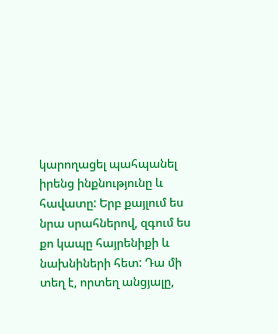կարողացել պահպանել իրենց ինքնությունը և հավատը: Երբ քայլում ես նրա սրահներով, զգում ես քո կապը հայրենիքի և նախնիների հետ: Դա մի տեղ է, որտեղ անցյալը,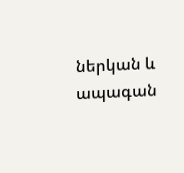ներկան և ապագան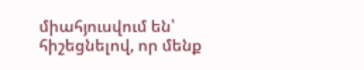միահյուսվում են՝ հիշեցնելով, որ մենք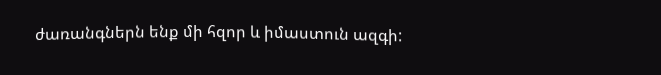ժառանգներն ենք մի հզոր և իմաստուն ազգի: